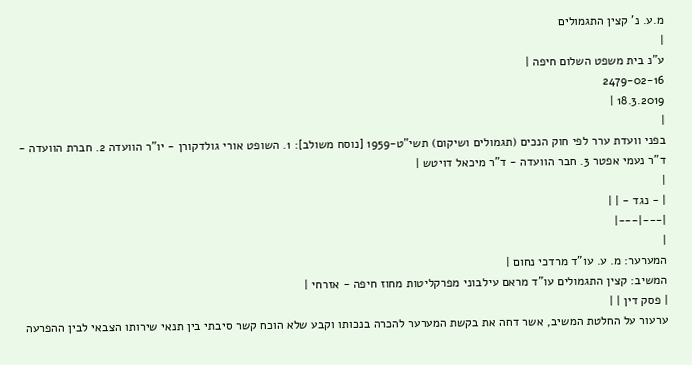מ.ע. נ' קצין התגמולים
|
ע"נ בית משפט השלום חיפה |
2479-02-16
18.3.2019 |
|
בפני וועדת ערר לפי חוק הנכים (תגמולים ושיקום) תשי"ט-1959 [נוסח משולב]: 1. השופט אורי גולדקורן - יו"ר הוועדה 2. חברת הוועדה - ד"ר נעמי אפטר 3. חבר הוועדה - ד"ר מיכאל דויטש |
|
| - נגד - | |
|---|---|
|
המערער: מ. ע. עו"ד מרדכי נחום |
המשיב: קצין התגמולים עו"ד מראם עילבוני מפרקליטות מחוז חיפה - אזרחי |
| פסק דין | |
ערעור על החלטת המשיב, אשר דחה את בקשת המערער להכרה בנכותו וקבע שלא הוכח קשר סיבתי בין תנאי שירותו הצבאי לבין ההפרעה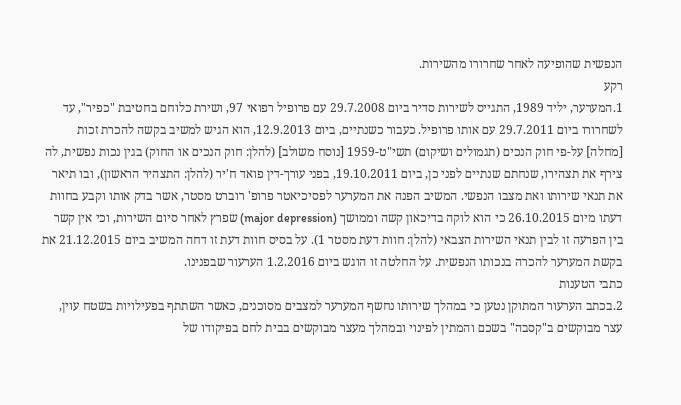הנפשית שהופיעה לאחר שחרורו מהשירות.
רקע
1.המערער, יליד 1989, התגייס לשירות סדיר ביום 29.7.2008 עם פרופיל רפואי 97, ושירת כלוחם בחטיבת "כפיר", עד לשחרורו ביום 29.7.2011 עם אותו פרופיל. כעבור כשנתיים, ביום 12.9.2013, הוא הגיש למשיב בקשה להכרת זכות [מחלה] על-פי חוק הנכים (תגמולים ושיקום) תשי"ט-1959 [נוסח משולב] (להלן: חוק הנכים או החוק) בגין נכות נפשית, לה צירף את תצהירו, שנחתם שנתיים לפני כן, ביום 19.10.2011, בפני עורך-דין פואד ח'יר (להלן: התצהיר הראשון), ובו תיאר את תנאי שירותו ואת מצבו הנפשי. המשיב הפנה את המערער לפסיכיאטר פרופ' רוברט מסטר, אשר בדק אותו וקבע בחוות דעתו מיום 26.10.2015 כי הוא לוקה בדיכאון קשה וממושך (major depression) שפרץ לאחר סיום השירות, וכי אין קשר בין הפרעה זו לבין תנאי השירות הצבאי (להלן: חוות דעת מסטר 1). על בסיס חוות דעת זו דחה המשיב ביום 21.12.2015 את בקשת המערער להכרה בנכותו הנפשית. על החלטה זו הוגש ביום 1.2.2016 הערעור שבפנינו.
כתבי הטענות
2.בכתב הערעור המתוקן נטען כי במהלך שירותו נחשף המערער למצבים מסוכנים, כאשר השתתף בפעילויות בשטח עוין, עצר מבוקשים ב"קסבה" בשכם והמתין לפינוי ובמהלך מעצר מבוקשים בבית לחם בפיקודו של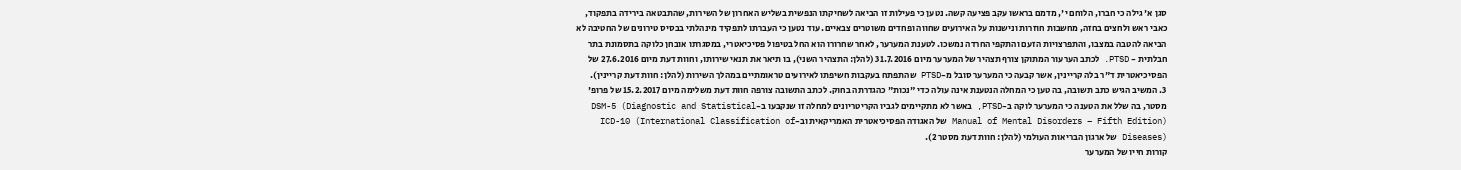סגן א' גילה כי חברו, הלוחם י', מדמם בראשו עקב פציעה קשה. נטען כי פעילות זו הביאה לשחיקתו הנפשית בשליש האחרון של השירות, שהתבטאה בירידה בתפקוד, כאבי ראש ולחצים בחזה, מחשבות חוזרות ונישנות על האירועים שחווה ופחדים משוטרים צבאיים. עוד נטען כי העברתו לתפקיד מינהלתי בבסיס טירונים של החטיבה לא הביאה להטבה במצבו, והתפרצויות הזעם והתקפי החרדה נמשכו. לטענת המערער, לאחר שחרורו הוא החל בטיפול פסיכיאטרי, במסגרתו אובחן כלוקה בתסמונת בתר חבלתית - PTSD. לכתב הערעור המתוקן צורף תצהיר של המערער מיום 31.7.2016 (להלן: התצהיר השני), בו תיאר את תנאי שירותו, וחוות דעת מיום 27.6.2016 של הפסיכיאטרית ד"ר בלה קריינין, אשר קבעה כי המערער סובל מ-PTSD שהתפתח בעקבות חשיפתו לאירועים טראומתיים במהלך השירות (להלן: חוות דעת קריינין).
3. המשיב הגיש כתב תשובה, בה טען כי המחלה הנטענת אינה עולה כדי "נכות" כהגדרתה בחוק. לכתב התשובה צורפה חוות דעת משלימה מיום 15.2.2017 של פרופ' מסטר, בה שלל את הטענה כי המערער לוקה ב-PTSD, באשר לא מתקיימים לגביו הקריטריונים למחלה זו שנקבעו ב-DSM-5 (Diagnostic and Statistical Manual of Mental Disorders – Fifth Edition) של האגודה הפסיכיאטרית האמריקאית וב-ICD-10 (International Classification of Diseases) של ארגון הבריאות העולמי (להלן: חוות דעת מסטר 2).
קורות חייו של המערער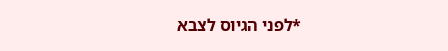*לפני הגיוס לצבא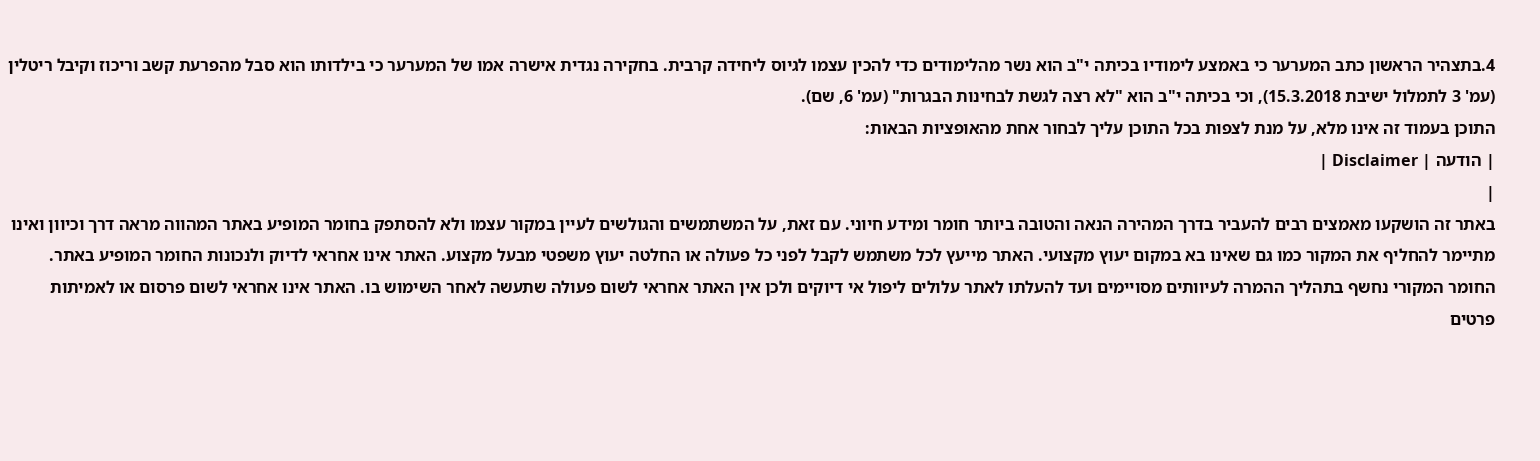4.בתצהיר הראשון כתב המערער כי באמצע לימודיו בכיתה י"ב הוא נשר מהלימודים כדי להכין עצמו לגיוס ליחידה קרבית. בחקירה נגדית אישרה אמו של המערער כי בילדותו הוא סבל מהפרעת קשב וריכוז וקיבל ריטלין (עמ' 3 לתמלול ישיבת 15.3.2018), וכי בכיתה י"ב הוא "לא רצה לגשת לבחינות הבגרות" (עמ' 6, שם).
התוכן בעמוד זה אינו מלא, על מנת לצפות בכל התוכן עליך לבחור אחת מהאופציות הבאות:
| הודעה | Disclaimer |
|
באתר זה הושקעו מאמצים רבים להעביר בדרך המהירה הנאה והטובה ביותר חומר ומידע חיוני. עם זאת, על המשתמשים והגולשים לעיין במקור עצמו ולא להסתפק בחומר המופיע באתר המהווה מראה דרך וכיוון ואינו מתיימר להחליף את המקור כמו גם שאינו בא במקום יעוץ מקצועי. האתר מייעץ לכל משתמש לקבל לפני כל פעולה או החלטה יעוץ משפטי מבעל מקצוע. האתר אינו אחראי לדיוק ולנכונות החומר המופיע באתר. החומר המקורי נחשף בתהליך ההמרה לעיוותים מסויימים ועד להעלתו לאתר עלולים ליפול אי דיוקים ולכן אין האתר אחראי לשום פעולה שתעשה לאחר השימוש בו. האתר אינו אחראי לשום פרסום או לאמיתות פרטים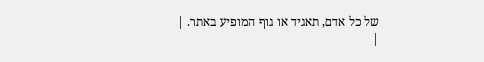של כל אדם, תאגיד או גוף המופיע באתר. |
|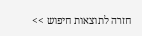חזרה לתוצאות חיפוש >>